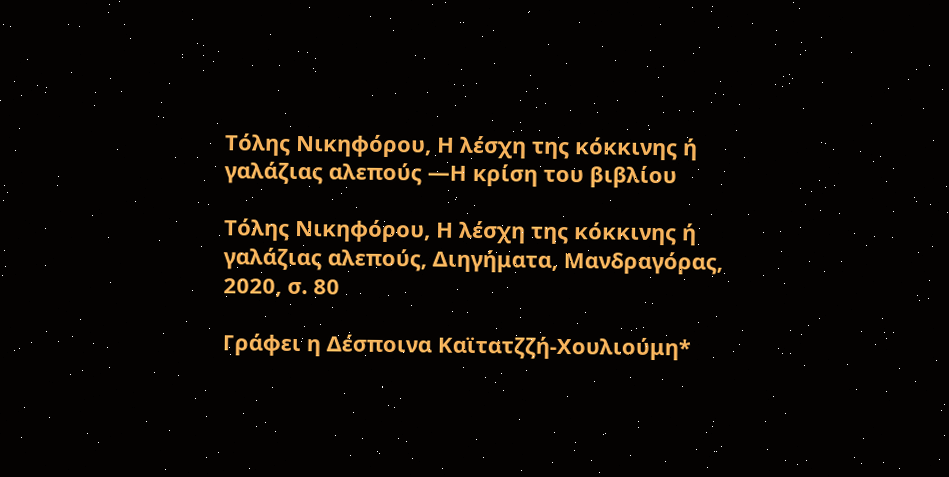Τόλης Νικηφόρου, Η λέσχη της κόκκινης ή γαλάζιας αλεπούς ―Η κρίση του βιβλίου

Τόλης Νικηφόρου, Η λέσχη της κόκκινης ή γαλάζιας αλεπούς, Διηγήματα, Μανδραγόρας, 2020, σ. 80

Γράφει η Δέσποινα Καϊτατζζή-Χουλιούμη*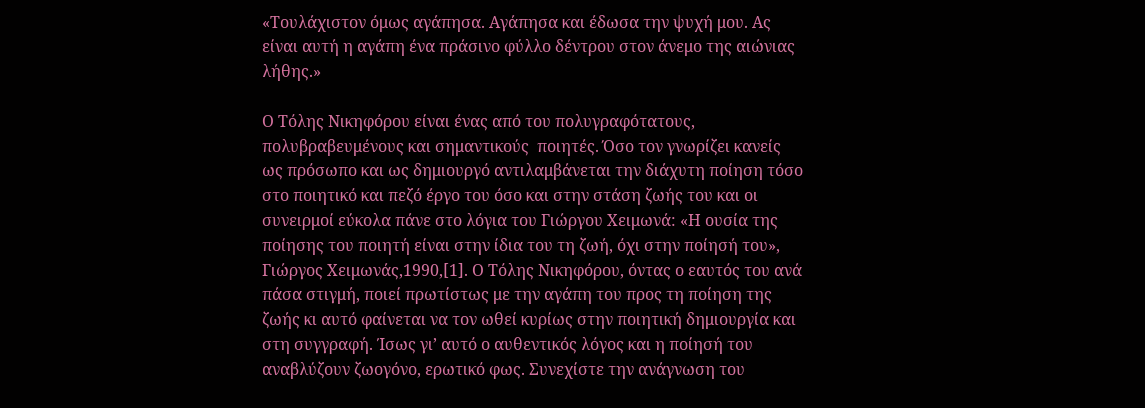«Τουλάχιστον όμως αγάπησα. Αγάπησα και έδωσα την ψυχή μου. Ας είναι αυτή η αγάπη ένα πράσινο φύλλο δέντρου στον άνεμο της αιώνιας λήθης.»

Ο Τόλης Νικηφόρου είναι ένας από του πολυγραφότατους, πολυβραβευμένους και σημαντικούς  ποιητές. Όσο τον γνωρίζει κανείς ως πρόσωπο και ως δημιουργό αντιλαμβάνεται την διάχυτη ποίηση τόσο στο ποιητικό και πεζό έργο του όσο και στην στάση ζωής του και οι συνειρμοί εύκολα πάνε στο λόγια του Γιώργου Χειμωνά: «Η ουσία της ποίησης του ποιητή είναι στην ίδια του τη ζωή, όχι στην ποίησή του», Γιώργος Χειμωνάς,1990,[1]. Ο Τόλης Νικηφόρου, όντας ο εαυτός του ανά πάσα στιγμή, ποιεί πρωτίστως με την αγάπη του προς τη ποίηση της ζωής κι αυτό φαίνεται να τον ωθεί κυρίως στην ποιητική δημιουργία και στη συγγραφή. Ίσως γι’ αυτό ο αυθεντικός λόγος και η ποίησή του αναβλύζουν ζωογόνο, ερωτικό φως. Συνεχίστε την ανάγνωση του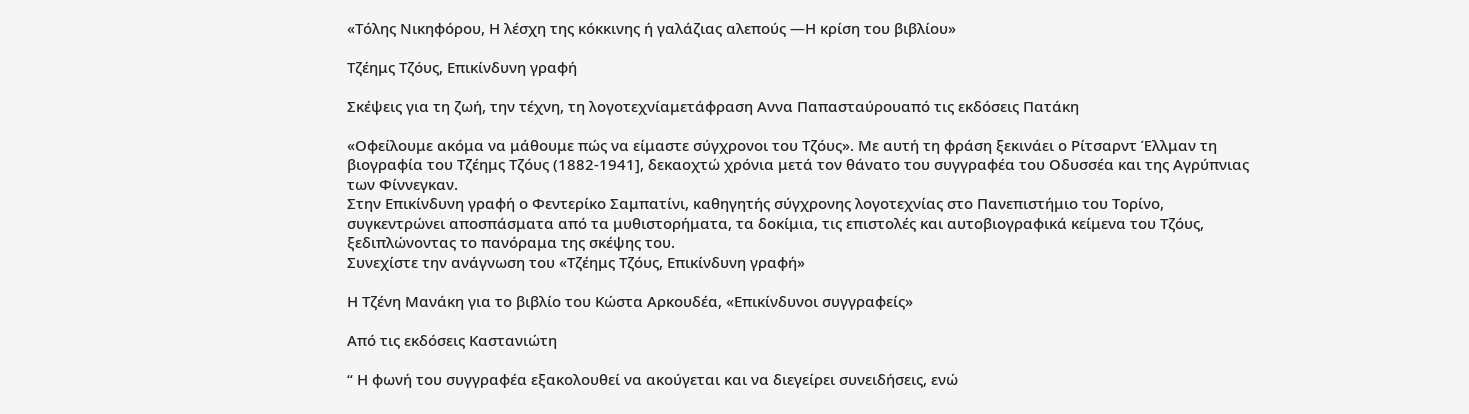«Τόλης Νικηφόρου, Η λέσχη της κόκκινης ή γαλάζιας αλεπούς ―Η κρίση του βιβλίου»

Τζέημς Τζόυς, Επικίνδυνη γραφή

Σκέψεις για τη ζωή, την τέχνη, τη λογοτεχνίαμετάφραση Αννα Παπασταύρουαπό τις εκδόσεις Πατάκη

«Οφείλουμε ακόμα να μάθουμε πώς να είμαστε σύγχρονοι του Τζόυς». Με αυτή τη φράση ξεκινάει ο Ρίτσαρντ Έλλμαν τη βιογραφία του Τζέημς Τζόυς (1882-1941], δεκαοχτώ χρόνια μετά τον θάνατο του συγγραφέα του Οδυσσέα και της Αγρύπνιας των Φίννεγκαν.
Στην Επικίνδυνη γραφή ο Φεντερίκο Σαμπατίνι, καθηγητής σύγχρονης λογοτεχνίας στο Πανεπιστήμιο του Τορίνο, συγκεντρώνει αποσπάσματα από τα μυθιστορήματα, τα δοκίμια, τις επιστολές και αυτοβιογραφικά κείμενα του Τζόυς, ξεδιπλώνοντας το πανόραμα της σκέψης του.
Συνεχίστε την ανάγνωση του «Τζέημς Τζόυς, Επικίνδυνη γραφή»

Η Tζένη Μανάκη για το βιβλίο του Κώστα Αρκουδέα, «Επικίνδυνοι συγγραφείς»

Από τις εκδόσεις Καστανιώτη

“ Η φωνή του συγγραφέα εξακολουθεί να ακούγεται και να διεγείρει συνειδήσεις, ενώ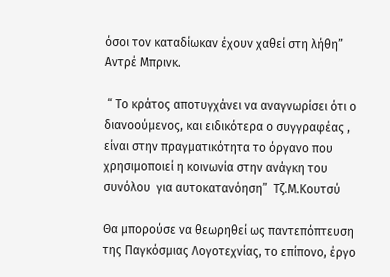όσοι τον καταδίωκαν έχουν χαθεί στη λήθη” Αντρέ Μπρινκ.

 “ Το κράτος αποτυγχάνει να αναγνωρίσει ότι ο διανοούμενος, και ειδικότερα ο συγγραφέας , είναι στην πραγματικότητα το όργανο που χρησιμοποιεί η κοινωνία στην ανάγκη του συνόλου  για αυτοκατανόηση”  Τζ.Μ.Κουτσύ

Θα μπορούσε να θεωρηθεί ως παντεπόπτευση της Παγκόσμιας Λογοτεχνίας, το επίπονο, έργο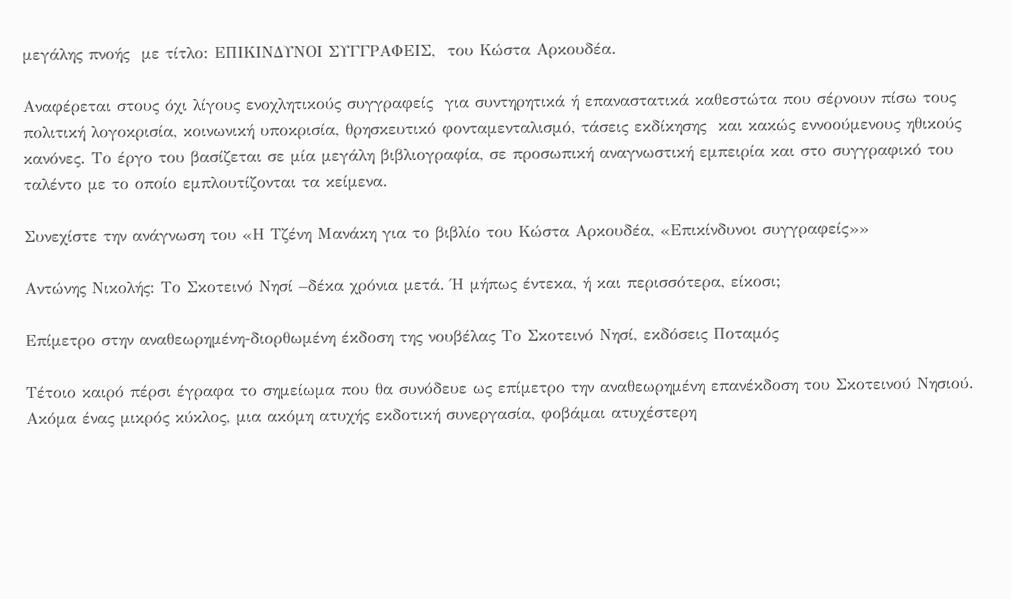μεγάλης πνοής  με τίτλο: ΕΠΙΚΙΝΔΥΝΟΙ ΣΥΓΓΡΑΦΕΙΣ,  του Κώστα Αρκουδέα.

Αναφέρεται στους όχι λίγους ενοχλητικούς συγγραφείς  για συντηρητικά ή επαναστατικά καθεστώτα που σέρνουν πίσω τους πολιτική λογοκρισία, κοινωνική υποκρισία, θρησκευτικό φονταμενταλισμό, τάσεις εκδίκησης  και κακώς εννοούμενους ηθικούς κανόνες. Το έργο του βασίζεται σε μία μεγάλη βιβλιογραφία, σε προσωπική αναγνωστική εμπειρία και στο συγγραφικό του ταλέντο με το οποίο εμπλουτίζονται τα κείμενα.

Συνεχίστε την ανάγνωση του «Η Tζένη Μανάκη για το βιβλίο του Κώστα Αρκουδέα, «Επικίνδυνοι συγγραφείς»»

Αντώνης Νικολής: Το Σκοτεινό Νησί –δέκα χρόνια μετά. Ή μήπως έντεκα, ή και περισσότερα, είκοσι;

Επίμετρο στην αναθεωρημένη-διορθωμένη έκδοση της νουβέλας Το Σκοτεινό Νησί, εκδόσεις Ποταμός

Τέτοιο καιρό πέρσι έγραφα το σημείωμα που θα συνόδευε ως επίμετρο την αναθεωρημένη επανέκδοση του Σκοτεινού Νησιού. Ακόμα ένας μικρός κύκλος, μια ακόμη ατυχής εκδοτική συνεργασία, φοβάμαι ατυχέστερη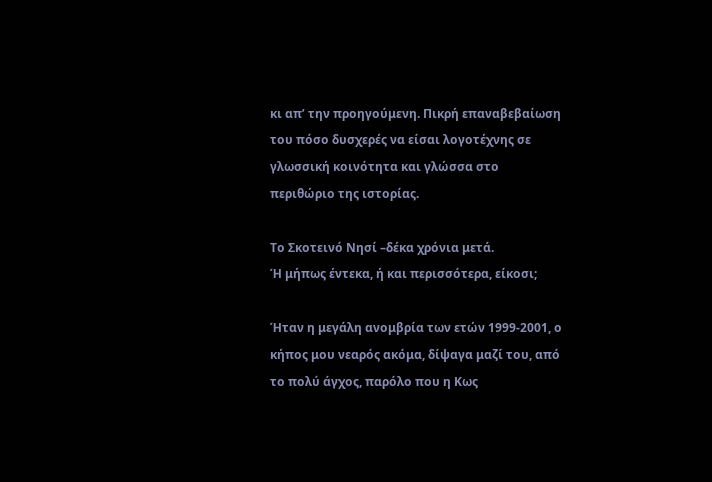κι απ’ την προηγούμενη. Πικρή επαναβεβαίωση του πόσο δυσχερές να είσαι λογοτέχνης σε γλωσσική κοινότητα και γλώσσα στο περιθώριο της ιστορίας.

Το Σκοτεινό Νησί –δέκα χρόνια μετά.
Ή μήπως έντεκα, ή και περισσότερα, είκοσι;

Ήταν η μεγάλη ανομβρία των ετών 1999-2001, ο κήπος μου νεαρός ακόμα, δίψαγα μαζί του, από το πολύ άγχος, παρόλο που η Κως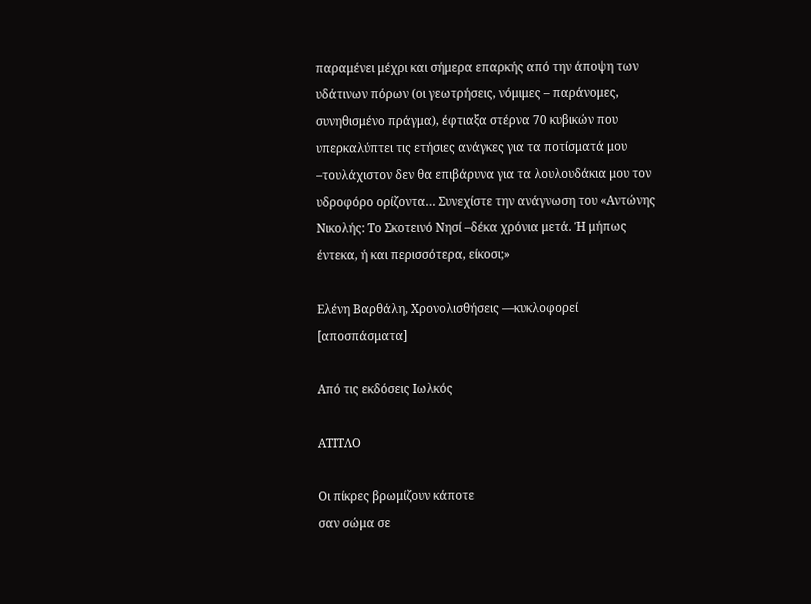παραμένει μέχρι και σήμερα επαρκής από την άποψη των υδάτινων πόρων (οι γεωτρήσεις, νόμιμες – παράνομες, συνηθισμένο πράγμα), έφτιαξα στέρνα 70 κυβικών που υπερκαλύπτει τις ετήσιες ανάγκες για τα ποτίσματά μου –τουλάχιστον δεν θα επιβάρυνα για τα λουλουδάκια μου τον υδροφόρο ορίζοντα… Συνεχίστε την ανάγνωση του «Αντώνης Νικολής: Το Σκοτεινό Νησί –δέκα χρόνια μετά. Ή μήπως έντεκα, ή και περισσότερα, είκοσι;»

Ελένη Βαρθάλη, Χρονολισθήσεις ―κυκλοφορεί [αποσπάσματα]

Από τις εκδόσεις Ιωλκός

ΑΤΙΤΛΟ

Οι πίκρες βρωμίζουν κάποτε
σαν σώμα σε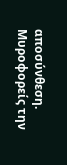αποσύνθεση.
Μυροφορείς την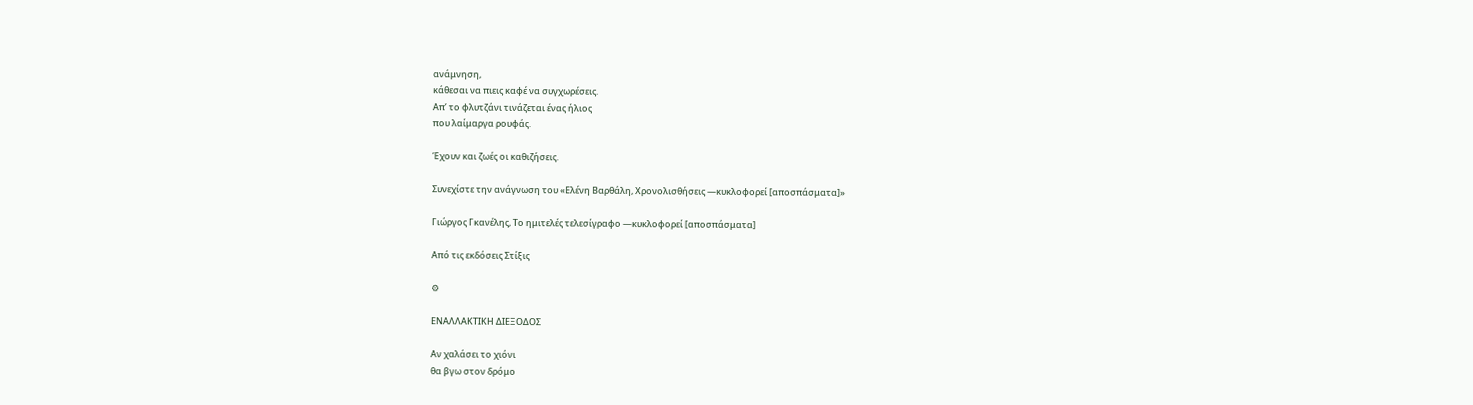ανάμνηση,
κάθεσαι να πιεις καφέ να συγχωρέσεις.
Απ’ το φλυτζάνι τινάζεται ένας ήλιος
που λαίμαργα ρουφάς.

Έχουν και ζωές οι καθιζήσεις.

Συνεχίστε την ανάγνωση του «Ελένη Βαρθάλη, Χρονολισθήσεις ―κυκλοφορεί [αποσπάσματα]»

Γιώργος Γκανέλης, Το ημιτελές τελεσίγραφο ―κυκλοφορεί [αποσπάσματα]

Από τις εκδόσεις Στίξις

⚙

ΕΝΑΛΛΑΚΤΙΚΗ ΔΙΕΞΟΔΟΣ

Αν χαλάσει το χιόνι
θα βγω στον δρόμο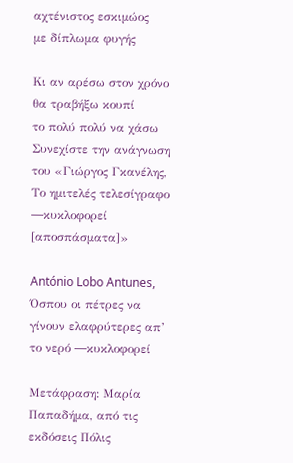αχτένιστος εσκιμώος
με δίπλωμα φυγής

Κι αν αρέσω στον χρόνο
θα τραβήξω κουπί
το πολύ πολύ να χάσω
Συνεχίστε την ανάγνωση του «Γιώργος Γκανέλης, Το ημιτελές τελεσίγραφο ―κυκλοφορεί [αποσπάσματα]»

António Lobo Antunes, Όσπου οι πέτρες να γίνουν ελαφρύτερες απ’ το νερό ―κυκλοφορεί

Μετάφραση: Μαρία Παπαδήμα, από τις εκδόσεις Πόλις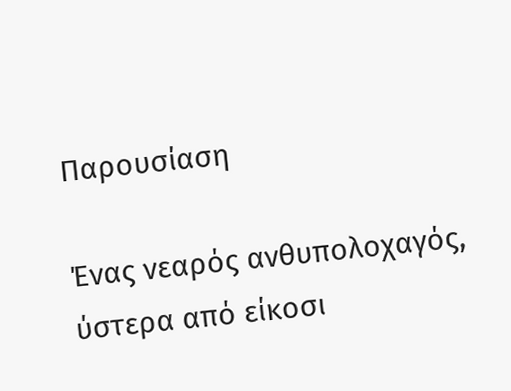Παρουσίαση

Ένας νεαρός ανθυπολοχαγός, ύστερα από είκοσι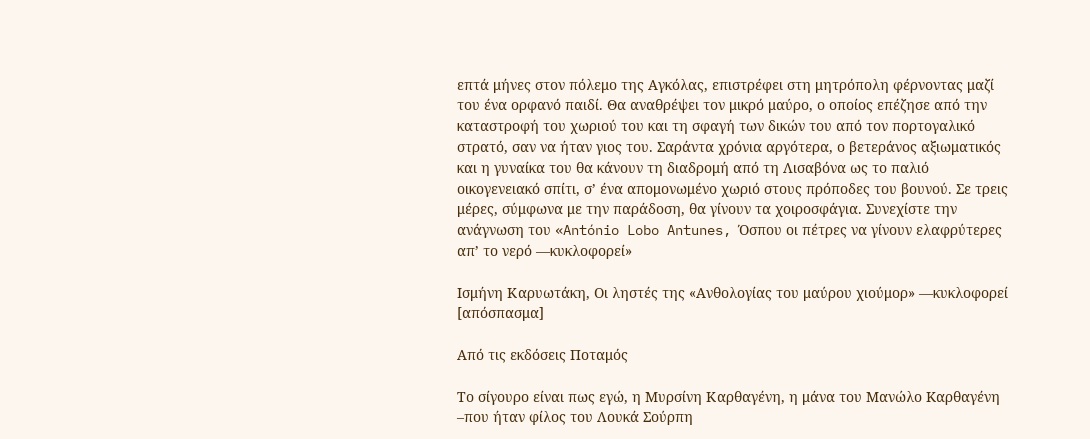επτά μήνες στον πόλεμο της Αγκόλας, επιστρέφει στη μητρόπολη φέρνοντας μαζί του ένα ορφανό παιδί. Θα αναθρέψει τον μικρό μαύρο, ο οποίος επέζησε από την καταστροφή του χωριού του και τη σφαγή των δικών του από τον πορτογαλικό στρατό, σαν να ήταν γιος του. Σαράντα χρόνια αργότερα, ο βετεράνος αξιωματικός και η γυναίκα του θα κάνουν τη διαδρομή από τη Λισαβόνα ως το παλιό οικογενειακό σπίτι, σ’ ένα απομονωμένο χωριό στους πρόποδες του βουνού. Σε τρεις μέρες, σύμφωνα με την παράδοση, θα γίνουν τα χοιροσφάγια. Συνεχίστε την ανάγνωση του «António Lobo Antunes, Όσπου οι πέτρες να γίνουν ελαφρύτερες απ’ το νερό ―κυκλοφορεί»

Ισμήνη Καρυωτάκη, Οι ληστές της «Ανθολογίας του μαύρου χιούμορ» ―κυκλοφορεί [απόσπασμα]

Από τις εκδόσεις Ποταμός

Το σίγουρο είναι πως εγώ, η Μυρσίνη Καρθαγένη, η μάνα του Μανώλο Kαρθαγένη –που ήταν φίλος του Λουκά Σούρπη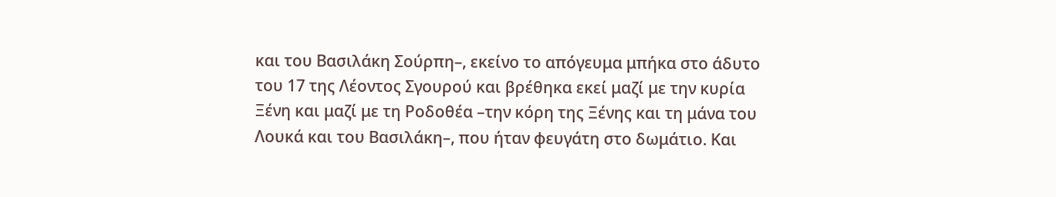και του Βασιλάκη Σούρπη–, εκείνο το απόγευμα μπήκα στο άδυτο του 17 της Λέοντος Σγουρού και βρέθηκα εκεί μαζί με την κυρία Ξένη και μαζί με τη Ροδοθέα –την κόρη της Ξένης και τη μάνα του Λουκά και του Βασιλάκη–, που ήταν φευγάτη στο δωμάτιο. Και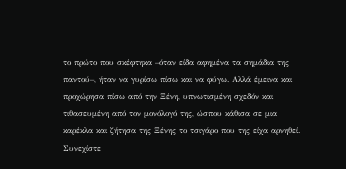το πρώτο που σκέφτηκα –όταν είδα αφημένα τα σημάδια της παντού–, ήταν να γυρίσω πίσω και να φύγω. Αλλά έμεινα και προχώρησα πίσω από την Ξένη, υπνωτισμένη σχεδόν και τιθασευμένη από τον μονόλογό της, ώσπου κάθισα σε μια καρέκλα και ζήτησα της Ξένης το τσιγάρο που της είχα αρνηθεί. Συνεχίστε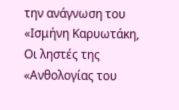την ανάγνωση του «Ισμήνη Καρυωτάκη, Οι ληστές της «Ανθολογίας του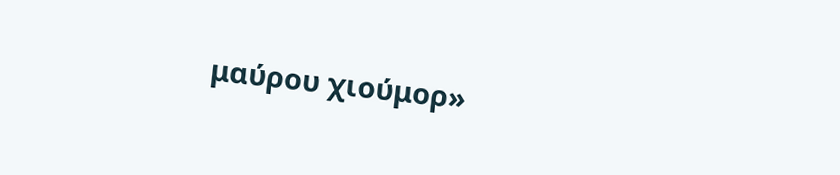μαύρου χιούμορ»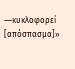―κυκλοφορεί [απόσπασμα]»